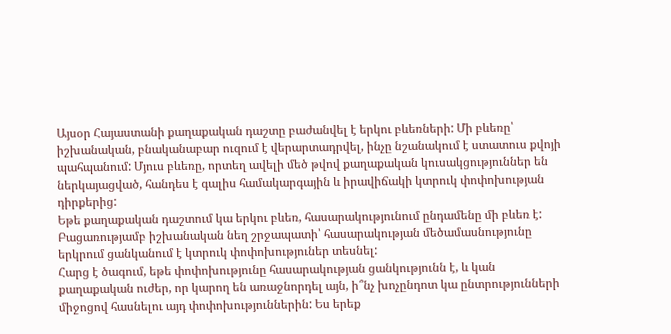Այսօր Հայաստանի քաղաքական դաշտը բաժանվել է երկու բևեռների: Մի բևեռը՝ իշխանական, բնականաբար ուզում է վերարտադրվել, ինչը նշանակում է ստատուս քվոյի պահպանում: Մյուս բևեռը, որտեղ ավելի մեծ թվով քաղաքական կուսակցություններ են ներկայացված, հանդես է գալիս համակարգային և իրավիճակի կտրուկ փոփոխության դիրքերից:
Եթե քաղաքական դաշտում կա երկու բևեռ, հասարակությունում ընդամենը մի բևեռ է: Բացառությամբ իշխանական նեղ շրջապատի՝ հասարակության մեծամասնությունը երկրում ցանկանում է կտրուկ փոփոխություներ տեսնել:
Հարց է ծագում, եթե փոփոխությունը հասարակության ցանկությունն է, և կան քաղաքական ուժեր, որ կարող են առաջնորդել այն, ի՞նչ խոչընդոտ կա ընտրությունների միջոցով հասնելու այդ փոփոխություններին: Ես երեք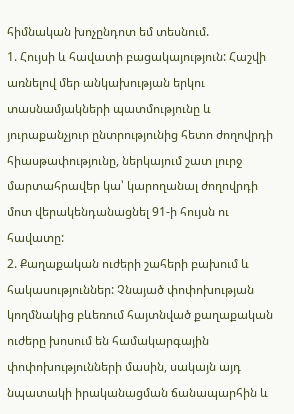հիմնական խոչընդոտ եմ տեսնում.
1. Հույսի և հավատի բացակայություն: Հաշվի առնելով մեր անկախության երկու տասնամյակների պատմությունը և յուրաքանչյուր ընտրությունից հետո ժողովրդի հիասթափությունը, ներկայում շատ լուրջ մարտահրավեր կա՝ կարողանալ ժողովրդի մոտ վերակենդանացնել 91-ի հույսն ու հավատը:
2. Քաղաքական ուժերի շահերի բախում և հակասություններ: Չնայած փոփոխության կողմնակից բևեռում հայտնված քաղաքական ուժերը խոսում են համակարգային փոփոխությունների մասին, սակայն այդ նպատակի իրականացման ճանապարհին և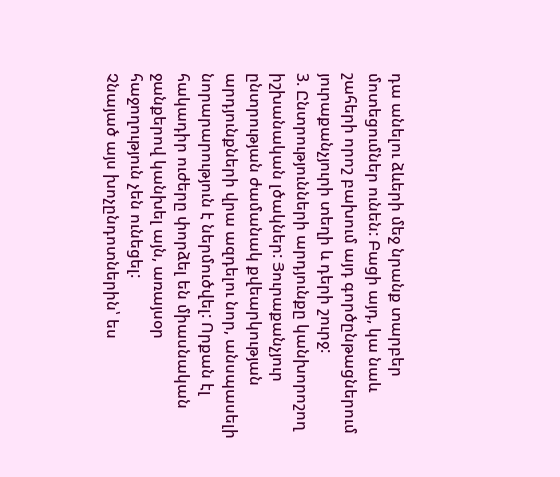դա անելու ձևերի մեջ նրանք տարբեր մոտեցումներ ունեն: Բացի այդ, կա նաև շահերի որոշ բախում այդ գործընթացներում յուրաքանչյուրի տեղի և դերի շուրջ:
3. Ընտրությունների արդյունքը կանխորոշող իշխանական լծակներ: Յուրաքանչյուր ընտրության ժամանակ քվեարկության արդյունքների վրա ազդելու նոր, անսպասելի նորարարություն է ներմուծվել: Որքան էլ հակադիր ուժերը փորձել են միասնական ջանքերով կանխել այն, առայսօր հաջողություն չեն ունեցել:
Չնայած այս խոչընդոտներին՝ ես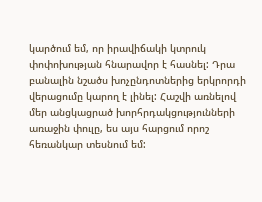կարծում եմ, որ իրավիճակի կտրուկ փոփոխության հնարավոր է հասնել: Դրա բանալին նշածս խոչընդոտներից երկրորդի վերացումը կարող է լինել: Հաշվի առնելով մեր անցկացրած խորհրդակցությունների առաջին փուլը, ես այս հարցում որոշ հեռանկար տեսնում եմ: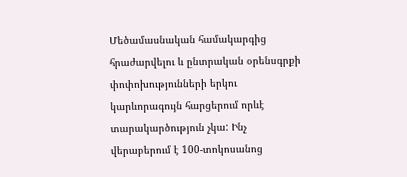Մեծամասնական համակարգից հրաժարվելու և ընտրական օրենսգրքի փոփոխությունների երկու կարևորագույն հարցերում որևէ տարակարծություն չկա: Ինչ վերաբերում է 100-տոկոսանոց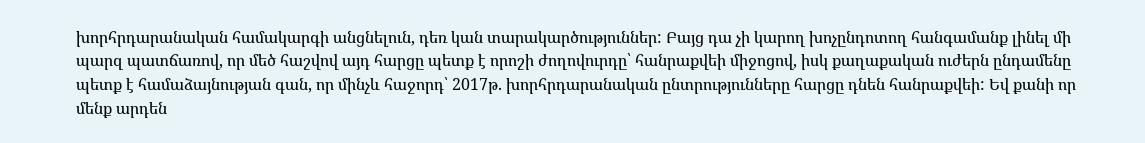խորհրդարանական համակարգի անցնելուն, դեռ կան տարակարծություններ: Բայց դա չի կարող խոչընդոտող հանգամանք լինել մի պարզ պատճառով, որ մեծ հաշվով այդ հարցը պետք է որոշի ժողովուրդը՝ հանրաքվեի միջոցով, իսկ քաղաքական ուժերն ընդամենը պետք է համաձայնության գան, որ մինչև հաջորդ՝ 2017թ. խորհրդարանական ընտրությունները հարցը դնեն հանրաքվեի: Եվ քանի որ մենք արդեն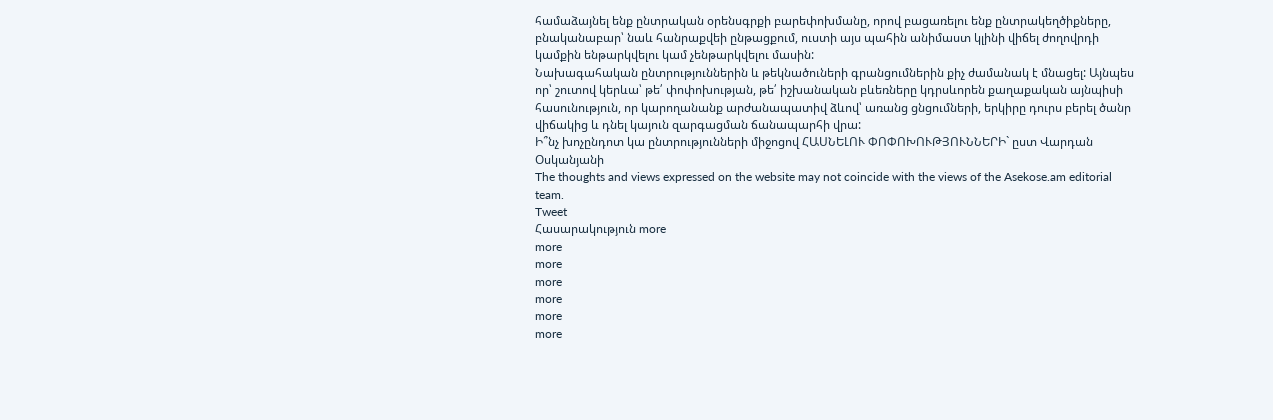համաձայնել ենք ընտրական օրենսգրքի բարեփոխմանը, որով բացառելու ենք ընտրակեղծիքները, բնականաբար՝ նաև հանրաքվեի ընթացքում, ուստի այս պահին անիմաստ կլինի վիճել ժողովրդի կամքին ենթարկվելու կամ չենթարկվելու մասին:
Նախագահական ընտրություններին և թեկնածուների գրանցումներին քիչ ժամանակ է մնացել: Այնպես որ՝ շուտով կերևա՝ թե՛ փոփոխության, թե՛ իշխանական բևեռները կդրսևորեն քաղաքական այնպիսի հասունություն, որ կարողանանք արժանապատիվ ձևով՝ առանց ցնցումների, երկիրը դուրս բերել ծանր վիճակից և դնել կայուն զարգացման ճանապարհի վրա:
Ի՞նչ խոչընդոտ կա ընտրությունների միջոցով ՀԱՍՆԵԼՈՒ ՓՈՓՈԽՈՒԹՅՈՒՆՆԵՐԻ` ըստ Վարդան Օսկանյանի
The thoughts and views expressed on the website may not coincide with the views of the Asekose.am editorial team.
Tweet
Հասարակություն more
more
more
more
more
more
more